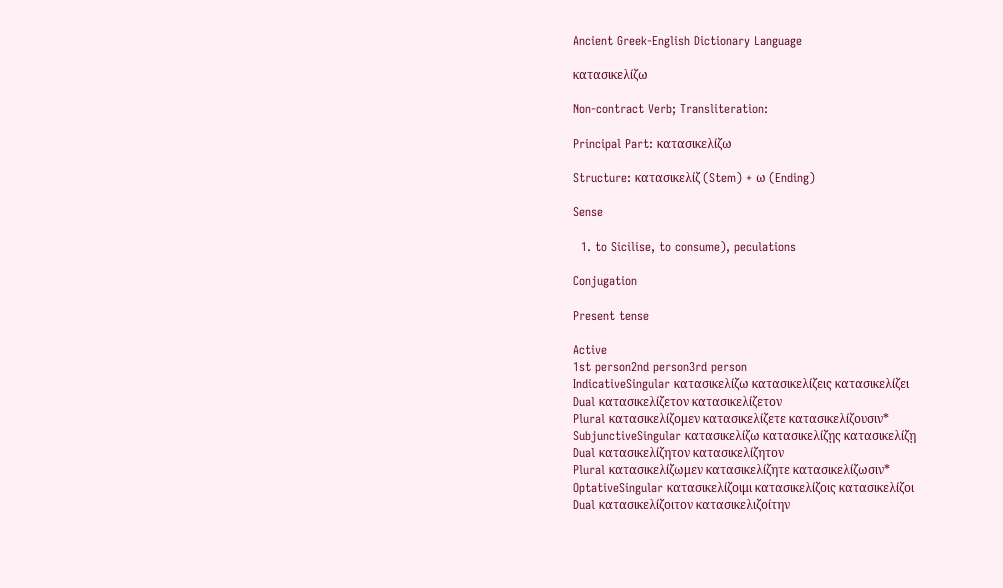Ancient Greek-English Dictionary Language

κατασικελίζω

Non-contract Verb; Transliteration:

Principal Part: κατασικελίζω

Structure: κατασικελίζ (Stem) + ω (Ending)

Sense

  1. to Sicilise, to consume), peculations

Conjugation

Present tense

Active
1st person2nd person3rd person
IndicativeSingular κατασικελίζω κατασικελίζεις κατασικελίζει
Dual κατασικελίζετον κατασικελίζετον
Plural κατασικελίζομεν κατασικελίζετε κατασικελίζουσιν*
SubjunctiveSingular κατασικελίζω κατασικελίζῃς κατασικελίζῃ
Dual κατασικελίζητον κατασικελίζητον
Plural κατασικελίζωμεν κατασικελίζητε κατασικελίζωσιν*
OptativeSingular κατασικελίζοιμι κατασικελίζοις κατασικελίζοι
Dual κατασικελίζοιτον κατασικελιζοίτην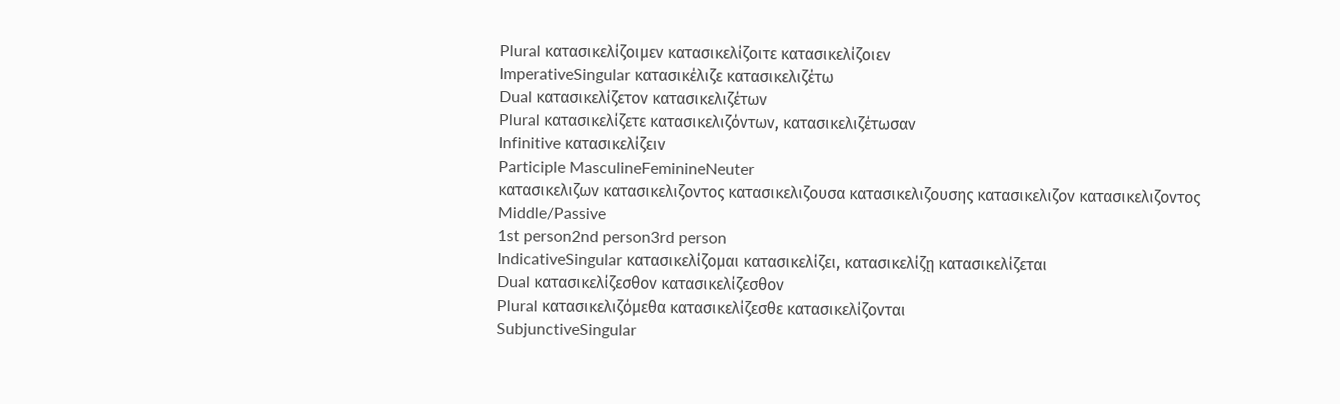Plural κατασικελίζοιμεν κατασικελίζοιτε κατασικελίζοιεν
ImperativeSingular κατασικέλιζε κατασικελιζέτω
Dual κατασικελίζετον κατασικελιζέτων
Plural κατασικελίζετε κατασικελιζόντων, κατασικελιζέτωσαν
Infinitive κατασικελίζειν
Participle MasculineFeminineNeuter
κατασικελιζων κατασικελιζοντος κατασικελιζουσα κατασικελιζουσης κατασικελιζον κατασικελιζοντος
Middle/Passive
1st person2nd person3rd person
IndicativeSingular κατασικελίζομαι κατασικελίζει, κατασικελίζῃ κατασικελίζεται
Dual κατασικελίζεσθον κατασικελίζεσθον
Plural κατασικελιζόμεθα κατασικελίζεσθε κατασικελίζονται
SubjunctiveSingular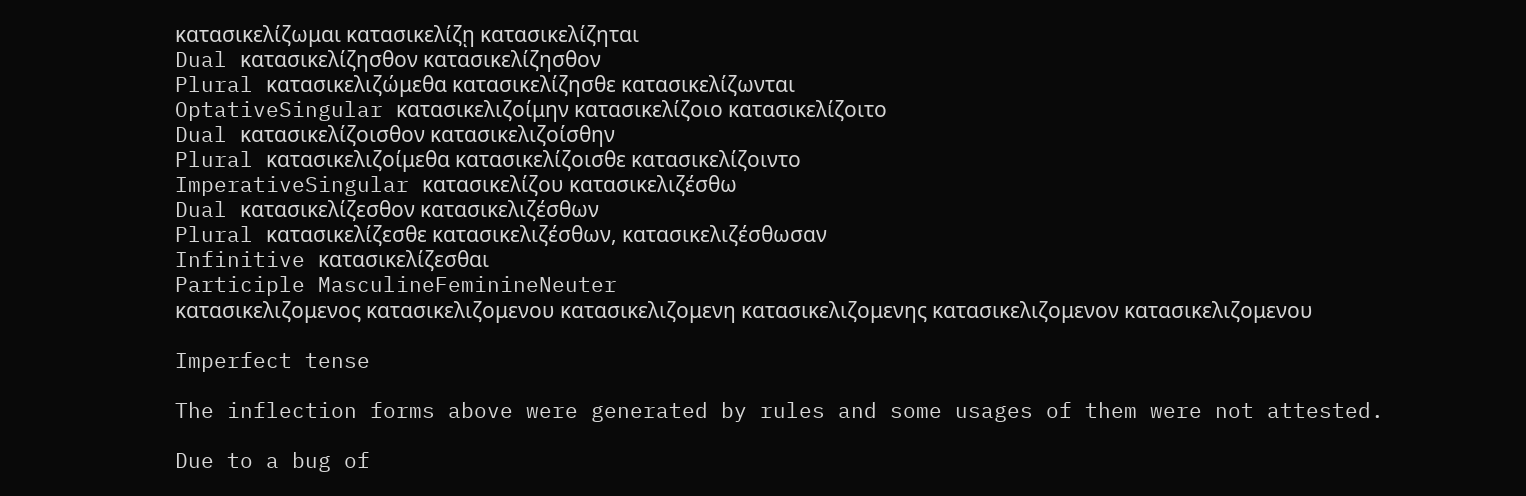κατασικελίζωμαι κατασικελίζῃ κατασικελίζηται
Dual κατασικελίζησθον κατασικελίζησθον
Plural κατασικελιζώμεθα κατασικελίζησθε κατασικελίζωνται
OptativeSingular κατασικελιζοίμην κατασικελίζοιο κατασικελίζοιτο
Dual κατασικελίζοισθον κατασικελιζοίσθην
Plural κατασικελιζοίμεθα κατασικελίζοισθε κατασικελίζοιντο
ImperativeSingular κατασικελίζου κατασικελιζέσθω
Dual κατασικελίζεσθον κατασικελιζέσθων
Plural κατασικελίζεσθε κατασικελιζέσθων, κατασικελιζέσθωσαν
Infinitive κατασικελίζεσθαι
Participle MasculineFeminineNeuter
κατασικελιζομενος κατασικελιζομενου κατασικελιζομενη κατασικελιζομενης κατασικελιζομενον κατασικελιζομενου

Imperfect tense

The inflection forms above were generated by rules and some usages of them were not attested.

Due to a bug of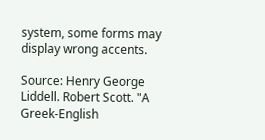system, some forms may display wrong accents.

Source: Henry George Liddell. Robert Scott. "A Greek-English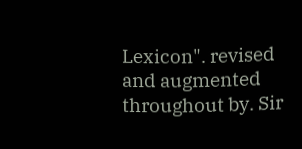Lexicon". revised and augmented throughout by. Sir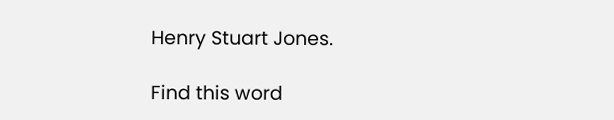Henry Stuart Jones.

Find this word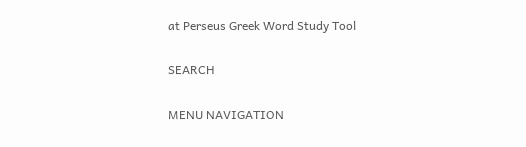at Perseus Greek Word Study Tool

SEARCH

MENU NAVIGATION